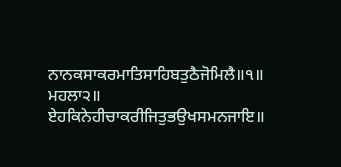ਨਾਨਕਸਾਕਰਮਾਤਿਸਾਹਿਬਤੁਠੈਜੋਮਿਲੈ॥੧॥
ਮਹਲਾ੨॥
ਏਹਕਿਨੇਹੀਚਾਕਰੀਜਿਤੁਭਉਖਸਮਨਜਾਇ॥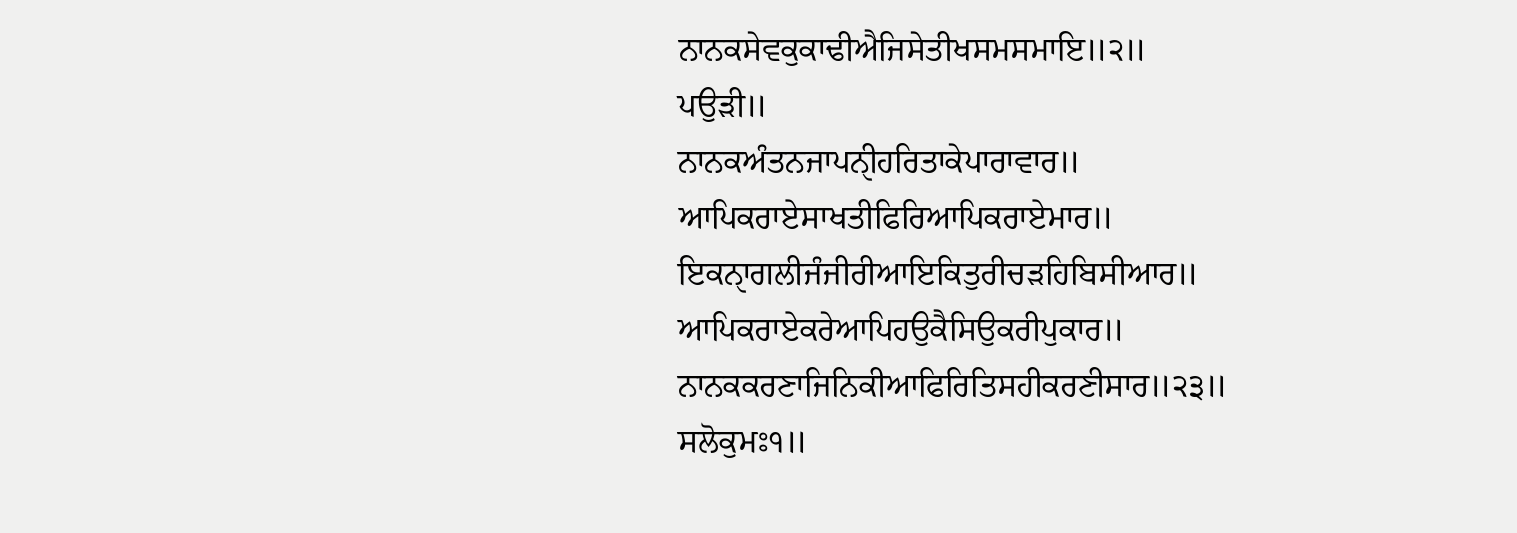ਨਾਨਕਸੇਵਕੁਕਾਢੀਐਜਿਸੇਤੀਖਸਮਸਮਾਇ॥੨॥
ਪਉੜੀ॥
ਨਾਨਕਅੰਤਨਜਾਪਨੑੀਹਰਿਤਾਕੇਪਾਰਾਵਾਰ॥
ਆਪਿਕਰਾਏਸਾਖਤੀਫਿਰਿਆਪਿਕਰਾਏਮਾਰ॥
ਇਕਨੑਾਗਲੀਜੰਜੀਰੀਆਇਕਿਤੁਰੀਚੜਹਿਬਿਸੀਆਰ॥
ਆਪਿਕਰਾਏਕਰੇਆਪਿਹਉਕੈਸਿਉਕਰੀਪੁਕਾਰ॥
ਨਾਨਕਕਰਣਾਜਿਨਿਕੀਆਫਿਰਿਤਿਸਹੀਕਰਣੀਸਾਰ॥੨੩॥
ਸਲੋਕੁਮਃ੧॥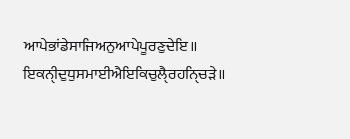ਆਪੇਭਾਂਡੇਸਾਜਿਅਨੁਆਪੇਪੂਰਣੁਦੇਇ॥
ਇਕਨੑੀਦੁਧੁਸਮਾਈਐਇਕਿਚੁਲੑੈਰਹਨਿੑਚੜੇ॥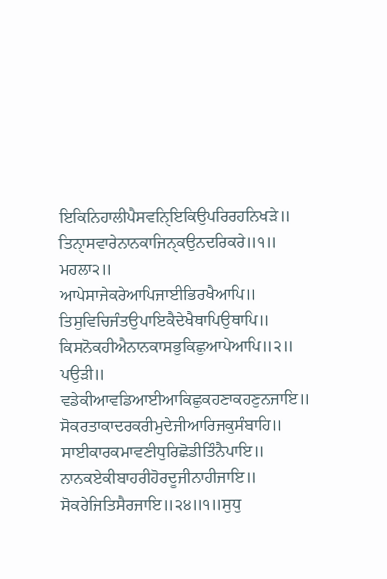ਇਕਿਨਿਹਾਲੀਪੈਸਵਨਿੑਇਕਿਉਪਰਿਰਹਨਿਖੜੇ॥
ਤਿਨੑਾਸਵਾਰੇਨਾਨਕਾਜਿਨੑਕਉਨਦਰਿਕਰੇ॥੧॥
ਮਹਲਾ੨॥
ਆਪੇਸਾਜੇਕਰੇਆਪਿਜਾਈਭਿਰਖੈਆਪਿ॥
ਤਿਸੁਵਿਚਿਜੰਤਉਪਾਇਕੈਦੇਖੈਥਾਪਿਉਥਾਪਿ॥
ਕਿਸਨੋਕਹੀਐਨਾਨਕਾਸਭੁਕਿਛੁਆਪੇਆਪਿ॥੨॥
ਪਉੜੀ॥
ਵਡੇਕੀਆਵਡਿਆਈਆਕਿਛੁਕਹਣਾਕਹਣੁਨਜਾਇ॥
ਸੋਕਰਤਾਕਾਦਰਕਰੀਮੁਦੇਜੀਆਰਿਜਕੁਸੰਬਾਹਿ॥
ਸਾਈਕਾਰਕਮਾਵਣੀਧੁਰਿਛੋਡੀਤਿੰਨੈਪਾਇ॥
ਨਾਨਕਏਕੀਬਾਹਰੀਹੋਰਦੂਜੀਨਾਹੀਜਾਇ॥
ਸੋਕਰੇਜਿਤਿਸੈਰਜਾਇ॥੨੪॥੧॥ਸੁਧੁ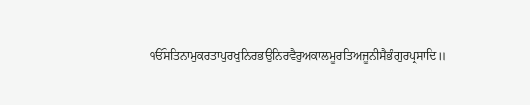ੴਸਤਿਨਾਮੁਕਰਤਾਪੁਰਖੁਨਿਰਭਉਨਿਰਵੈਰੁਅਕਾਲਮੂਰਤਿਅਜੂਨੀਸੈਭੰਗੁਰਪ੍ਰਸਾਦਿ॥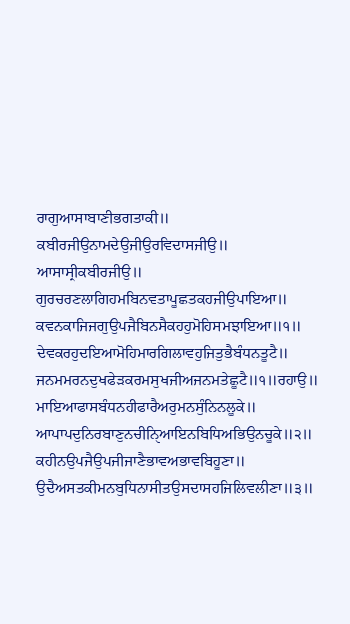ਰਾਗੁਆਸਾਬਾਣੀਭਗਤਾਕੀ॥
ਕਬੀਰਜੀਉਨਾਮਦੇਉਜੀਉਰਵਿਦਾਸਜੀਉ॥
ਆਸਾਸ੍ਰੀਕਬੀਰਜੀਉ॥
ਗੁਰਚਰਣਲਾਗਿਹਮਬਿਨਵਤਾਪੂਛਤਕਹਜੀਉਪਾਇਆ॥
ਕਵਨਕਾਜਿਜਗੁਉਪਜੈਬਿਨਸੈਕਹਹੁਮੋਹਿਸਮਝਾਇਆ॥੧॥
ਦੇਵਕਰਹੁਦਇਆਮੋਹਿਮਾਰਗਿਲਾਵਹੁਜਿਤੁਭੈਬੰਧਨਤੂਟੈ॥
ਜਨਮਮਰਨਦੁਖਫੇੜਕਰਮਸੁਖਜੀਅਜਨਮਤੇਛੂਟੈ॥੧॥ਰਹਾਉ॥
ਮਾਇਆਫਾਸਬੰਧਨਹੀਫਾਰੈਅਰੁਮਨਸੁੰਨਿਨਲੂਕੇ॥
ਆਪਾਪਦੁਨਿਰਬਾਣੁਨਚੀਨਿੑਆਇਨਬਿਧਿਅਭਿਉਨਚੂਕੇ॥੨॥
ਕਹੀਨਉਪਜੈਉਪਜੀਜਾਣੈਭਾਵਅਭਾਵਬਿਹੂਣਾ॥
ਉਦੈਅਸਤਕੀਮਨਬੁਧਿਨਾਸੀਤਉਸਦਾਸਹਜਿਲਿਵਲੀਣਾ॥੩॥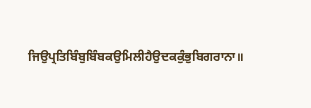ਜਿਉਪ੍ਰਤਿਬਿੰਬੁਬਿੰਬਕਉਮਿਲੀਹੈਉਦਕਕੁੰਭੁਬਿਗਰਾਨਾ॥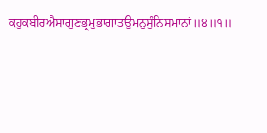ਕਹੁਕਬੀਰਐਸਾਗੁਣਭ੍ਰਮੁਭਾਗਾਤਉਮਨੁਸੁੰਨਿਸਮਾਨਾਂ॥੪॥੧॥